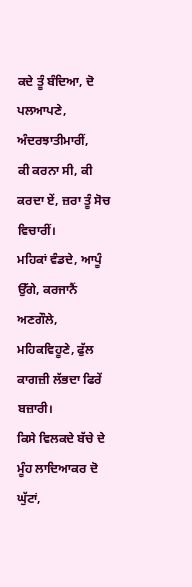ਕਦੇ ਤੂੰ ਬੰਦਿਆ, ਦੋ ਪਲਆਪਣੇ, ਅੰਦਰਝਾਤੀਮਾਰੀਂ,
ਕੀ ਕਰਨਾ ਸੀ, ਕੀ ਕਰਦਾ ਏਂ, ਜ਼ਰਾ ਤੂੰ ਸੋਚ ਵਿਚਾਰੀਂ।
ਮਹਿਕਾਂ ਵੰਡਦੇ, ਆਪੂੰ ਉੱਗੇ, ਕਰਜਾਨੈਂ ਅਣਗੌਲੇ,
ਮਹਿਕਵਿਹੂਣੇ, ਫੁੱਲ ਕਾਗਜ਼ੀ ਲੱਭਦਾ ਫਿਰੇਂ ਬਜ਼ਾਰੀ।
ਕਿਸੇ ਵਿਲਕਦੇ ਬੱਚੇ ਦੇ ਮੂੰਹ ਲਾਦਿਆਕਰ ਦੋ ਘੁੱਟਾਂ,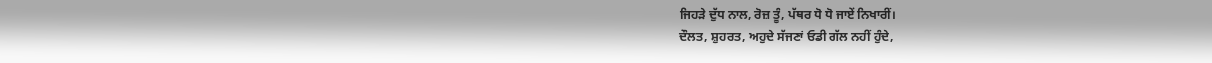ਜਿਹੜੇ ਦੁੱਧ ਨਾਲ, ਰੋਜ਼ ਤੂੰ, ਪੱਥਰ ਧੋ ਧੋ ਜਾਏਂ ਨਿਖਾਰੀਂ।
ਦੌਲਤ, ਸ਼ੁਹਰਤ, ਅਹੁਦੇ ਸੱਜਣਾਂ ਓਡੀ ਗੱਲ ਨਹੀਂ ਹੁੰਦੇ,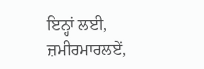ਇਨ੍ਹਾਂ ਲਈ, ਜ਼ਮੀਰਮਾਰਲਏਂ,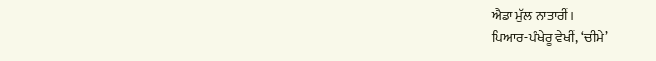ਐਡਾ ਮੁੱਲ ਨਾਤਾਰੀਂ।
ਪਿਆਰ-ਪੰਖੇਰੂ ਵੇਖੀਂ, ‘ਚੀਮੇ’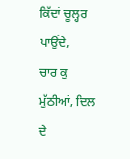ਕਿੱਦਾਂ ਚੂਲ੍ਹਰ ਪਾਉਂਦੇ,
ਚਾਰ ਕੁ ਮੁੱਠੀਆਂ, ਦਿਲ ਦੇ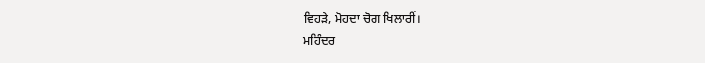ਵਿਹੜੇ, ਮੋਹਦਾ ਚੋਗ ਖਿਲਾਰੀਂ।
ਮਹਿੰਦਰ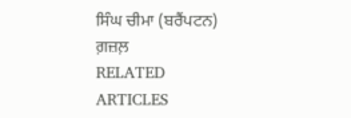ਸਿੰਘ ਚੀਮਾ (ਬਰੈਂਪਟਨ)
ਗ਼ਜ਼ਲ਼
RELATED ARTICLES